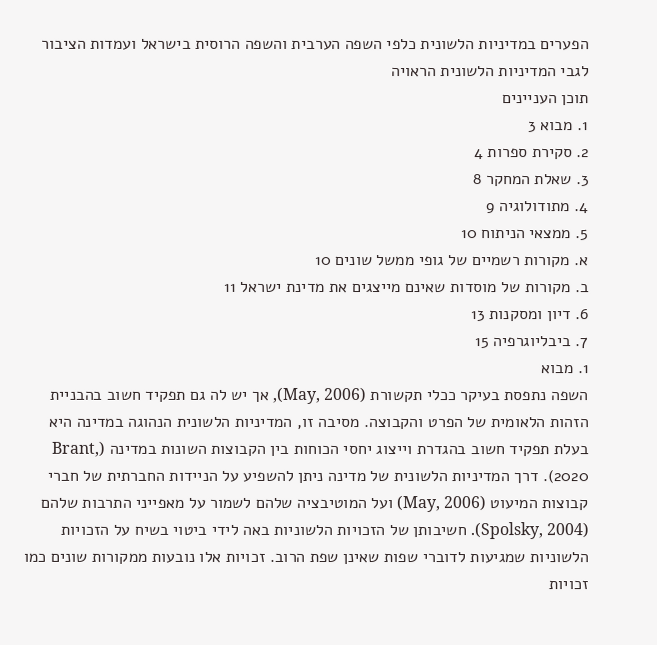הפערים במדיניות הלשונית כלפי השפה הערבית והשפה הרוסית בישראל ועמדות הציבור לגבי המדיניות הלשונית הראויה
תוכן העניינים
1. מבוא 3
2. סקירת ספרות 4
3. שאלת המחקר 8
4. מתודולוגיה 9
5. ממצאי הניתוח 10
א. מקורות רשמיים של גופי ממשל שונים 10
ב. מקורות של מוסדות שאינם מייצגים את מדינת ישראל 11
6. דיון ומסקנות 13
7. ביבליוגרפיה 15
1. מבוא
השפה נתפסת בעיקר ככלי תקשורת (May, 2006), אך יש לה גם תפקיד חשוב בהבניית הזהות הלאומית של הפרט והקבוצה. מסיבה זו, המדיניות הלשונית הנהוגה במדינה היא בעלת תפקיד חשוב בהגדרת וייצוג יחסי הכוחות בין הקבוצות השונות במדינה (Brant, 2020). דרך המדיניות הלשונית של מדינה ניתן להשפיע על הניידות החברתית של חברי קבוצות המיעוט (May, 2006) ועל המוטיבציה שלהם לשמור על מאפייני התרבות שלהם (Spolsky, 2004). חשיבותן של הזכויות הלשוניות באה לידי ביטוי בשיח על הזכויות הלשוניות שמגיעות לדוברי שפות שאינן שפת הרוב. זכויות אלו נובעות ממקורות שונים כמו זכויות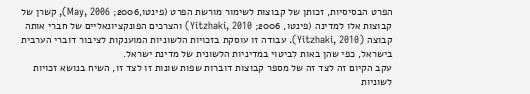הפרט הבסיסיות, זכותן של קבוצות לשימור מורשת הפרט (פינטו,2006; May, 2006), קשרן של קבוצות אלו למדינה (פינטו, 2006; Yitzhaki, 2010) והצרכים הפונקציונאליים של חברי אותה קבוצה (Yitzhaki, 2010). עבודה זו עוסקת בזכויות הלשוניות המוענקות לציבור דוברי הערבית בישראל, כפי שהן באות לביטוי במדיניות הלשונית של מדינת ישראל.
עקב הקיום זה לצד זה של מספר קבוצות דוברות שפות שונות זו לצד זו, השיח בנושא זכויות לשוניות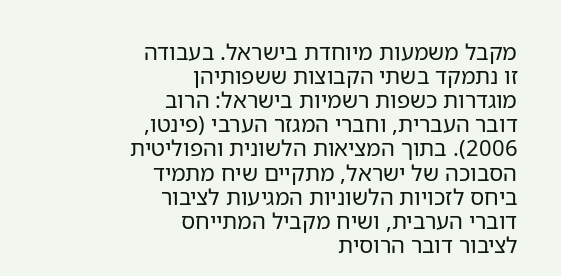מקבל משמעות מיוחדת בישראל. בעבודה זו נתמקד בשתי הקבוצות ששפותיהן מוגדרות כשפות רשמיות בישראל: הרוב דובר העברית, וחברי המגזר הערבי (פינטו, 2006). בתוך המציאות הלשונית והפוליטית הסבוכה של ישראל, מתקיים שיח מתמיד ביחס לזכויות הלשוניות המגיעות לציבור דוברי הערבית, ושיח מקביל המתייחס לציבור דובר הרוסית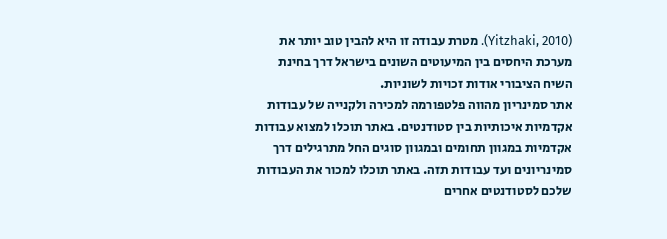(Yitzhaki, 2010). מטרת עבודה זו היא להבין טוב יותר את מערכת היחסים בין המיעוטים השונים בישראל דרך בחינת השיח הציבורי אודות זכויות לשוניות.
אתר סמינריון מהווה פלטפורמה למכירה ולקנייה של עבודות אקדמיות איכותיות בין סטודנטים. באתר תוכלו למצוא עבודות אקדמיות במגוון תחומים ובמגוון סוגים החל מתרגילים דרך סמינריונים ועד עבודות תזה. באתר תוכלו למכור את העבודות שלכם לסטודנטים אחרים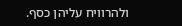ולהרוויח עליהן כסף.